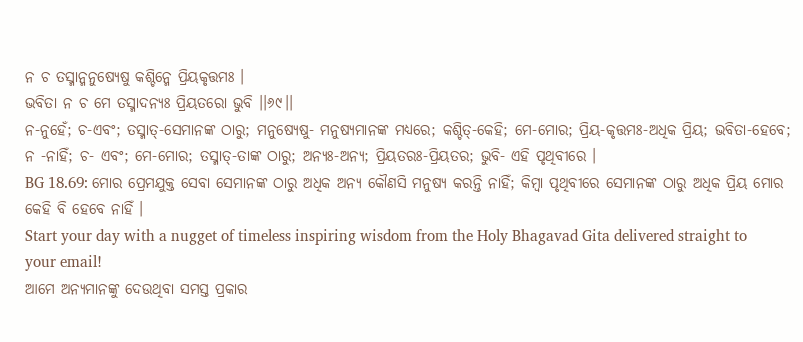ନ ଚ ତସ୍ମାନ୍ମନୁଷ୍ୟେଷୁ କଶ୍ଚିନ୍ମେ ପ୍ରିୟକୃତ୍ତମଃ ।
ଭବିତା ନ ଚ ମେ ତସ୍ମାଦନ୍ୟଃ ପ୍ରିୟତରୋ ଭୁବି ।।୬୯।।
ନ-ନୁହେଁ; ଚ-ଏବଂ; ତସ୍ମାତ୍-ସେମାନଙ୍କ ଠାରୁ; ମନୁଷ୍ୟେଷୁ- ମନୁଷ୍ୟମାନଙ୍କ ମଧ୍ୟରେ; କଶ୍ଚିତ୍-କେହି; ମେ-ମୋର; ପ୍ରିୟ-କୃତ୍ତମଃ-ଅଧିକ ପ୍ରିୟ; ଭବିତା-ହେବେ; ନ -ନାହିଁ; ଚ- ଏବଂ; ମେ-ମୋର; ତସ୍ମାତ୍-ତାଙ୍କ ଠାରୁ; ଅନ୍ୟଃ-ଅନ୍ୟ; ପ୍ରିୟତରଃ-ପ୍ରିୟତର; ଭୁବି- ଏହି ପୃଥିବୀରେ ।
BG 18.69: ମୋର ପ୍ରେମଯୁକ୍ତ ସେବା ସେମାନଙ୍କ ଠାରୁ ଅଧିକ ଅନ୍ୟ କୌଣସି ମନୁଷ୍ୟ କରନ୍ତି ନାହିଁ; କିମ୍ବା ପୃଥିବୀରେ ସେମାନଙ୍କ ଠାରୁ ଅଧିକ ପ୍ରିୟ ମୋର କେହି ବି ହେବେ ନାହିଁ ।
Start your day with a nugget of timeless inspiring wisdom from the Holy Bhagavad Gita delivered straight to your email!
ଆମେ ଅନ୍ୟମାନଙ୍କୁ ଦେଉଥିବା ସମସ୍ତ ପ୍ରକାର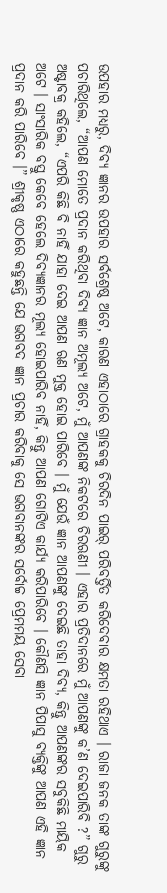ଉପହାର ମଧ୍ୟରୁ, ଦିବ୍ୟ ଜ୍ଞାନର ଉପହାର ସର୍ବଶ୍ରେଷ୍ଠ ଅଟେ, କାରଣ ଏହାଠାରେ ଗ୍ରାହକକୁ ଚିରଦିନ ପାଇର୍ ପରିବର୍ତ୍ତିତ କରିଦେବାର କ୍ଷମତା ରହିଥାଏ । ରାଜା ଜନକ ତାଙ୍କ ଗୁରୁଙ୍କୁ ପଚାରିଥିଲେ, “ଆପଣ ମୋତେ ପ୍ରଦାନ କରିଥିବା ଦିବ୍ୟ ଜ୍ଞାନ ଅମୂଲ୍ୟ ଅଟେ, ମୁଁ ଆପଣଙ୍କ ନିକଟରେ ଚିରଋଣୀ । ଏହାର ପ୍ରତିଦାନରେ ମୁଁ ଆପଣଙ୍କୁ କ’ଣ ଦେଇପାରିବି ?” ଗୁରୁ ଅଷ୍ଟାବକ୍ର କହିଲେ, “ଏପରି କିଛି ବି ନାହିଁ ଯାହା ଦେଇ ଆପଣ ଋଣ ମୁକ୍ତ ହୋଇ ପାରିବେ । ମୁଁ ଯେଉଁ ଜ୍ଞାନ ଆପଣଙ୍କୁ ଦେଇଛି ତାହା ଦିବ୍ୟ, କିନ୍ତୁ ଆପଣଙ୍କର ସବୁକିଛି ମାୟିକ ଅଟେ । ସାଂସାରିକ ବସ୍ତୁ କେବେ ହେଲେ ଦିବ୍ୟଜ୍ଞାନର ମୂଲ୍ୟ ହୋଇପାରିବ ନାହିଁ, କିନ୍ତୁ ଆପଣ ଗୋଟିଏ କାର୍ଯ୍ୟ କରିପାରିବେ । କୌଣସି ଜ୍ଞାନ ପିପାସୁ ବ୍ୟକ୍ତିଙ୍କୁ ଆପଣ ଏହି ଜ୍ଞାନ ପ୍ରଦାନ କରି ପାରିବେ ।” ଶ୍ରୀକୃଷ୍ଣ ଏଠାରେ କହୁଛନ୍ତି ଯେ ଭଗବଦ ଜ୍ଞାନ ପ୍ରଚାର କରିବାକୁ ସେ ଭଗବାନଙ୍କର ସର୍ବୋଚ୍ଚ ପ୍ରେମମୟ ସେବା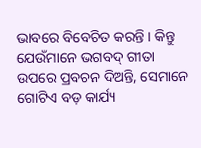ଭାବରେ ବିବେଚିତ କରନ୍ତି । କିନ୍ତୁ ଯେଉଁମାନେ ଭଗବଦ୍ ଗୀତା ଉପରେ ପ୍ରବଚନ ଦିଅନ୍ତି, ସେମାନେ ଗୋଟିଏ ବଡ଼ କାର୍ଯ୍ୟ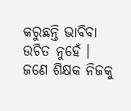କରୁଛନ୍ତି ଭାବିବା ଉଚିତ ନୁହେଁ । ଜଣେ ଶିକ୍ଷକ ନିଜକୁ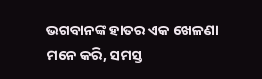ଭଗବାନଙ୍କ ହାତର ଏକ ଖେଳଣା ମନେ କରି, ସମସ୍ତ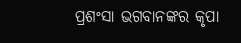ପ୍ରଶଂସା ଭଗବାନଙ୍କର କୃପା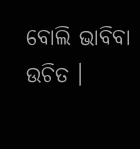ବୋଲି ଭାବିବା ଉଚିତ ।